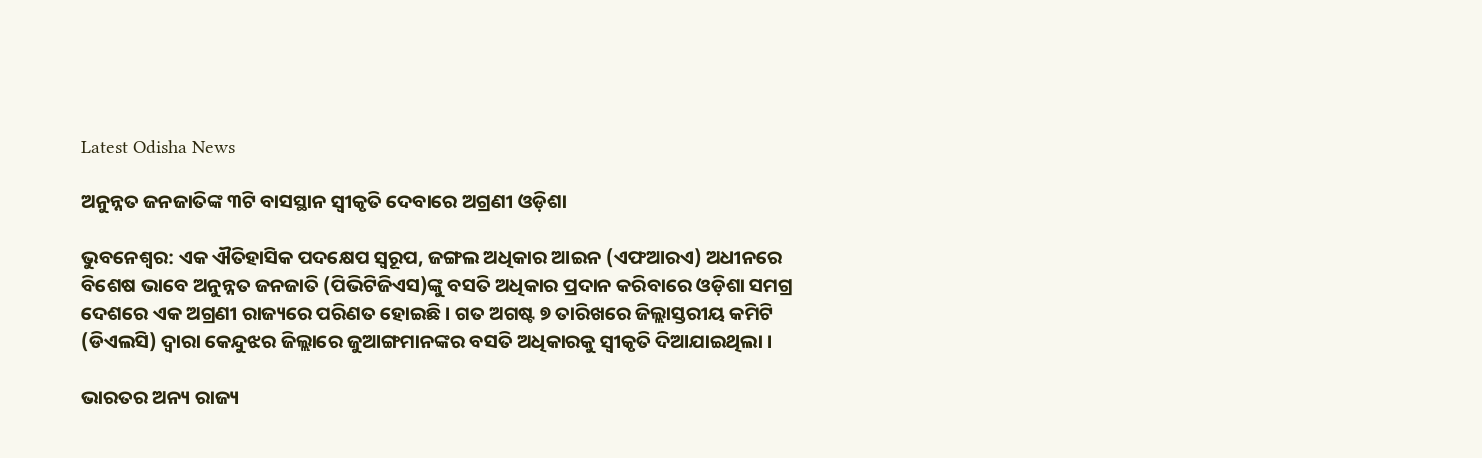Latest Odisha News

ଅନୁନ୍ନତ ଜନଜାତିଙ୍କ ୩ଟି ବାସସ୍ଥାନ ସ୍ୱୀକୃତି ଦେବାରେ ଅଗ୍ରଣୀ ଓଡ଼ିଶା

ଭୁବନେଶ୍ବର: ଏକ ଐତିହାସିକ ପଦକ୍ଷେପ ସ୍ୱରୂପ, ଜଙ୍ଗଲ ଅଧିକାର ଆଇନ (ଏଫଆରଏ) ଅଧୀନରେ ବିଶେଷ ଭାବେ ଅନୁନ୍ନତ ଜନଜାତି (ପିଭିଟିଜିଏସ)ଙ୍କୁ ବସତି ଅଧିକାର ପ୍ରଦାନ କରିବାରେ ଓଡ଼ିଶା ସମଗ୍ର ଦେଶରେ ଏକ ଅଗ୍ରଣୀ ରାଜ୍ୟରେ ପରିଣତ ହୋଇଛି । ଗତ ଅଗଷ୍ଟ ୭ ତାରିଖରେ ଜିଲ୍ଲାସ୍ତରୀୟ କମିଟି (ଡିଏଲସି) ଦ୍ୱାରା କେନ୍ଦୁଝର ଜିଲ୍ଲାରେ ଜୁଆଙ୍ଗମାନଙ୍କର ବସତି ଅଧିକାରକୁ ସ୍ୱୀକୃତି ଦିଆଯାଇଥିଲା ।

ଭାରତର ଅନ୍ୟ ରାଜ୍ୟ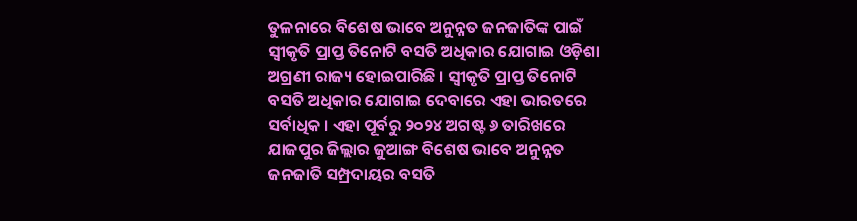ତୁଳନାରେ ବିଶେଷ ଭାବେ ଅନୁନ୍ନତ ଜନଜାତିଙ୍କ ପାଇଁ ସ୍ୱୀକୃତି ପ୍ରାପ୍ତ ତିନୋଟି ବସତି ଅଧିକାର ଯୋଗାଇ ଓଡ଼ିଶା ଅଗ୍ରଣୀ ରାଜ୍ୟ ହୋଇପାରିଛି । ସ୍ୱୀକୃତି ପ୍ରାପ୍ତ ତିନୋଟି ବସତି ଅଧିକାର ଯୋଗାଇ ଦେବାରେ ଏହା ଭାରତରେ ସର୍ବାଧିକ । ଏହା ପୂର୍ବରୁ ୨୦୨୪ ଅଗଷ୍ଟ ୬ ତାରିଖରେ ଯାଜପୁର ଜିଲ୍ଲାର ଜୁଆଙ୍ଗ ବିଶେଷ ଭାବେ ଅନୁନ୍ନତ ଜନଜାତି ସମ୍ପ୍ରଦାୟର ବସତି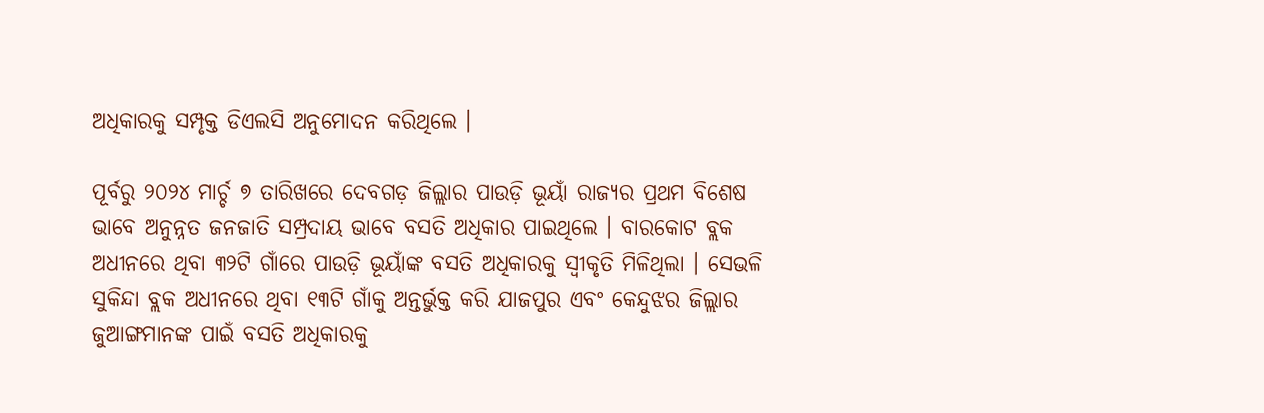ଅଧିକାରକୁ ସମ୍ପୃକ୍ତ ଡିଏଲସି ଅନୁମୋଦନ କରିଥିଲେ ।

ପୂର୍ବରୁ ୨୦୨୪ ମାର୍ଚ୍ଚ ୭ ତାରିଖରେ ଦେବଗଡ଼ ଜିଲ୍ଲାର ପାଉଡ଼ି ଭୂୟାଁ ରାଜ୍ୟର ପ୍ରଥମ ବିଶେଷ ଭାବେ ଅନୁନ୍ନତ ଜନଜାତି ସମ୍ପ୍ରଦାୟ ଭାବେ ବସତି ଅଧିକାର ପାଇଥିଲେ । ବାରକୋଟ ବ୍ଲକ ଅଧୀନରେ ଥିବା ୩୨ଟି ଗାଁରେ ପାଉଡ଼ି ଭୂୟାଁଙ୍କ ବସତି ଅଧିକାରକୁ ସ୍ୱୀକୃତି ମିଳିଥିଲା । ସେଭଳି ସୁକିନ୍ଦା ବ୍ଲକ ଅଧୀନରେ ଥିବା ୧୩ଟି ଗାଁକୁ ଅନ୍ତର୍ଭୁକ୍ତ କରି ଯାଜପୁର ଏବଂ କେନ୍ଦୁଝର ଜିଲ୍ଲାର ଜୁଆଙ୍ଗମାନଙ୍କ ପାଇଁ ବସତି ଅଧିକାରକୁ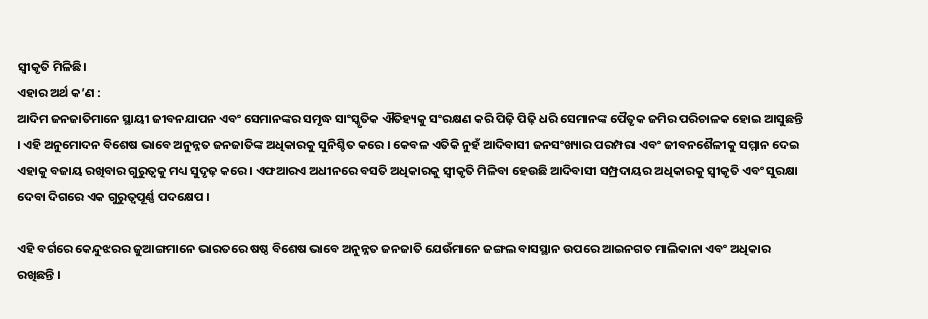ସ୍ୱୀକୃତି ମିଳିଛି।
ଏହାର ଅର୍ଥ କ’ଣ :
ଆଦିମ ଜନଜାତିମାନେ ସ୍ଥାୟୀ ଜୀବନଯାପନ ଏବଂ ସେମାନଙ୍କର ସମୃଦ୍ଧ ସାଂସ୍କୃତିକ ଐତିହ୍ୟକୁ ସଂରକ୍ଷଣ କରି ପିଢ଼ି ପିଢ଼ି ଧରି ସେମାନଙ୍କ ପୈତୃକ ଜମିର ପରିଚାଳକ ହୋଇ ଆସୁଛନ୍ତି । ଏହି ଅନୁମୋଦନ ବିଶେଷ ଭାବେ ଅନୁନ୍ନତ ଜନଜାତିଙ୍କ ଅଧିକାରକୁ ସୁନିଶ୍ଚିତ କରେ । କେବଳ ଏତିକି ନୁହଁ ଆଦିବାସୀ ଜନସଂଖ୍ୟାର ପରମ୍ପରା ଏବଂ ଜୀବନଶୈଳୀକୁ ସମ୍ମାନ ଦେଇ ଏହାକୁ ବଜାୟ ରଖିବାର ଗୁରୁତ୍ୱକୁ ମଧ୍ୟ ସୁଦୃଢ଼ କରେ । ଏଫଆରଏ ଅଧୀନରେ ବସତି ଅଧିକାରକୁ ସ୍ୱୀକୃତି ମିଳିବା ହେଉଛି ଆଦିବାସୀ ସମ୍ପ୍ରଦାୟର ଅଧିକାରକୁ ସ୍ୱୀକୃତି ଏବଂ ସୁରକ୍ଷା ଦେବା ଦିଗରେ ଏକ ଗୁରୁତ୍ୱପୂର୍ଣ୍ଣ ପଦକ୍ଷେପ ।

ଏହି ବର୍ଗରେ କେନ୍ଦୁଝରର ଜୁଆଙ୍ଗମାନେ ଭାରତରେ ଷଷ୍ଠ ବିଶେଷ ଭାବେ ଅନୁନ୍ନତ ଜନଜାତି ଯେଉଁମାନେ ଜଙ୍ଗଲ ବାସସ୍ଥାନ ଉପରେ ଆଇନଗତ ମାଲିକାନା ଏବଂ ଅଧିକାର ରଖିଛନ୍ତି ।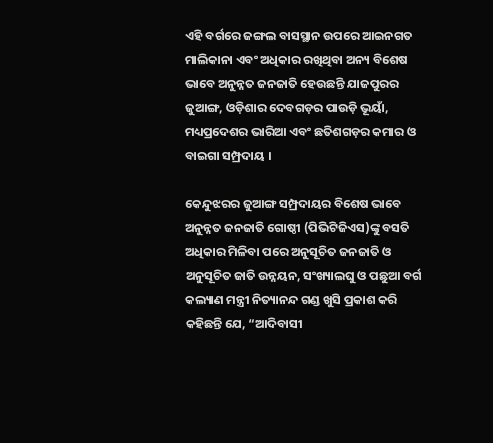ଏହି ବର୍ଗରେ ଜଙ୍ଗଲ ବାସସ୍ଥାନ ଉପରେ ଆଇନଗତ ମାଲିକାନା ଏବଂ ଅଧିକାର ରଖିଥିବା ଅନ୍ୟ ବିଶେଷ ଭାବେ ଅନୁନ୍ନତ ଜନଜାତି ହେଉଛନ୍ତି ଯାଜପୁରର ଜୁଆଙ୍ଗ, ଓଡ଼ିଶାର ଦେବଗଡ଼ର ପାଉଡ଼ି ଭୂୟାଁ, ମଧ୍ୟପ୍ରଦେଶର ଭାରିଆ ଏବଂ ଛତିଶଗଡ଼ର କମାର ଓ ବାଇଗା ସମ୍ପ୍ରଦାୟ ।

କେନ୍ଦୁଝରର ଜୁଆଙ୍ଗ ସମ୍ପ୍ରଦାୟର ବିଶେଷ ଭାବେ ଅନୁନ୍ନତ ଜନଜାତି ଗୋଷ୍ଠୀ (ପିଭିଟିଜିଏସ)ଙ୍କୁ ବସତି ଅଧିକାର ମିଳିବା ପରେ ଅନୁସୂଚିତ ଜନଜାତି ଓ ଅନୁସୂଚିତ ଜାତି ଉନ୍ନୟନ, ସଂଖ୍ୟାଲଘୁ ଓ ପଛୁଆ ବର୍ଗ କଲ୍ୟାଣ ମନ୍ତ୍ରୀ ନିତ୍ୟାନନ୍ଦ ଗଣ୍ଡ ଖୁସି ପ୍ରକାଶ କରି କହିଛନ୍ତି ଯେ, “ଆଦିବାସୀ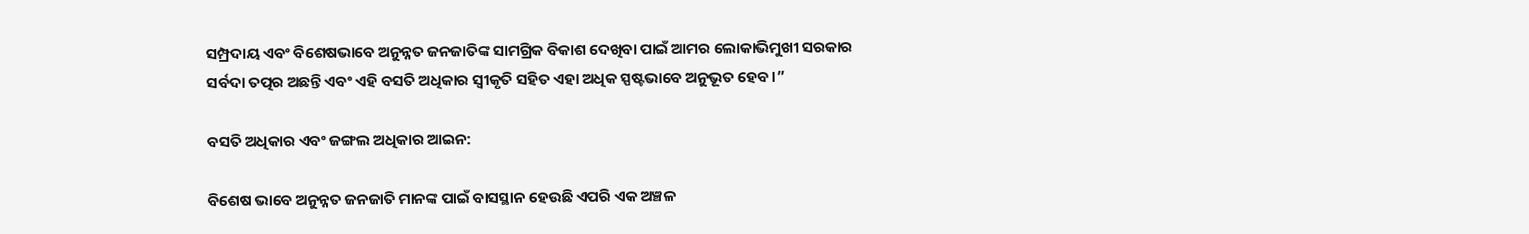ସମ୍ପ୍ରଦାୟ ଏବଂ ବିଶେଷଭାବେ ଅନୁନ୍ନତ ଜନଜାତିଙ୍କ ସାମଗ୍ରିକ ବିକାଶ ଦେଖିବା ପାଇଁ ଆମର ଲୋକାଭିମୁଖୀ ସରକାର ସର୍ବଦା ତତ୍ପର ଅଛନ୍ତି ଏବଂ ଏହି ବସତି ଅଧିକାର ସ୍ୱୀକୃତି ସହିତ ଏହା ଅଧିକ ସ୍ପଷ୍ଟଭାବେ ଅନୁଭୂତ ହେବ।”

ବସତି ଅଧିକାର ଏବଂ ଜଙ୍ଗଲ ଅଧିକାର ଆଇନ:

ବିଶେଷ ଭାବେ ଅନୁନ୍ନତ ଜନଜାତି ମାନଙ୍କ ପାଇଁ ବାସସ୍ଥାନ ହେଉଛି ଏପରି ଏକ ଅଞ୍ଚଳ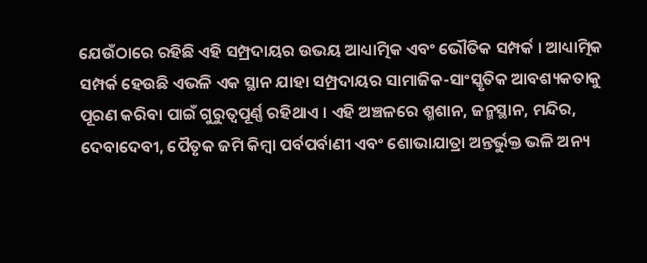ଯେଉଁଠାରେ ରହିଛି ଏହି ସମ୍ପ୍ରଦାୟର ଉଭୟ ଆଧ୍ୟାତ୍ମିକ ଏବଂ ଭୌତିକ ସମ୍ପର୍କ । ଆଧ୍ୟାତ୍ମିକ ସମ୍ପର୍କ ହେଉଛି ଏଭଳି ଏକ ସ୍ଥାନ ଯାହା ସମ୍ପ୍ରଦାୟର ସାମାଜିକ-ସାଂସ୍କୃତିକ ଆବଶ୍ୟକତାକୁ ପୂରଣ କରିବା ପାଇଁ ଗୁରୁତ୍ୱପୂର୍ଣ୍ଣ ରହିଥାଏ । ଏହି ଅଞ୍ଚଳରେ ଶ୍ମଶାନ, ଜନ୍ମସ୍ଥାନ, ମନ୍ଦିର, ଦେବାଦେବୀ, ପୈତୃକ ଜମି କିମ୍ବା ପର୍ବପର୍ବାଣୀ ଏବଂ ଶୋଭାଯାତ୍ରା ଅନ୍ତର୍ଭୁକ୍ତ ଭଳି ଅନ୍ୟ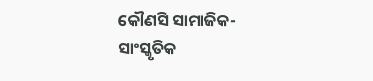କୌଣସି ସାମାଜିକ-ସାଂସ୍କୃତିକ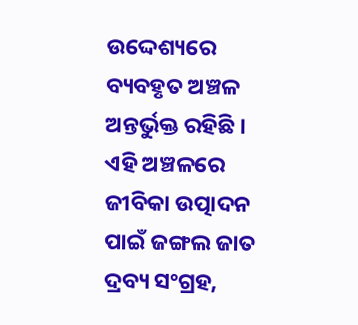ଉଦ୍ଦେଶ୍ୟରେ ବ୍ୟବହୃତ ଅଞ୍ଚଳ ଅନ୍ତର୍ଭୁକ୍ତ ରହିଛି । ଏହି ଅଞ୍ଚଳରେ ଜୀବିକା ଉତ୍ପାଦନ ପାଇଁ ଜଙ୍ଗଲ ଜାତ ଦ୍ରବ୍ୟ ସଂଗ୍ରହ,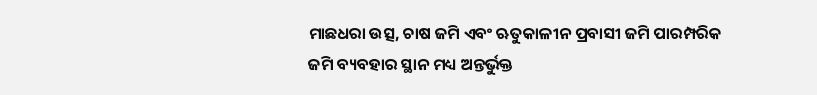ମାଛଧରା ଉତ୍ସ, ଚାଷ ଜମି ଏବଂ ଋତୁକାଳୀନ ପ୍ରବାସୀ ଜମି ପାରମ୍ପରିକ ଜମି ବ୍ୟବହାର ସ୍ଥାନ ମଧ୍ୟ ଅନ୍ତର୍ଭୁକ୍ତ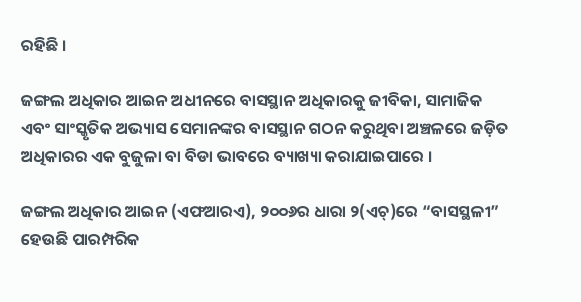ରହିଛି ।

ଜଙ୍ଗଲ ଅଧିକାର ଆଇନ ଅଧୀନରେ ବାସସ୍ଥାନ ଅଧିକାରକୁ ଜୀବିକା, ସାମାଜିକ ଏବଂ ସାଂସ୍କୃତିକ ଅଭ୍ୟାସ ସେମାନଙ୍କର ବାସସ୍ଥାନ ଗଠନ କରୁଥିବା ଅଞ୍ଚଳରେ ଜଡ଼ିତ ଅଧିକାରର ଏକ ବୁଜୁଳା ବା ବିଡା ଭାବରେ ବ୍ୟାଖ୍ୟା କରାଯାଇପାରେ ।

ଜଙ୍ଗଲ ଅଧିକାର ଆଇନ (ଏଫଆରଏ), ୨୦୦୬ର ଧାରା ୨(ଏଚ୍)ରେ “ବାସସ୍ଥଳୀ” ହେଉଛି ପାରମ୍ପରିକ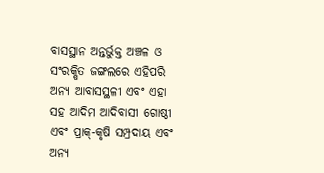ବାସସ୍ଥାନ ଅନ୍ତର୍ଭୁକ୍ତ ଅଞ୍ଚଳ ଓ ସଂରକ୍ଷିତ ଜଙ୍ଗଲରେ ଏହିପରି ଅନ୍ୟ ଆବାସସ୍ଥଳୀ ଏବଂ ଏହା ସହ ଆଦିମ ଆଦିବାସୀ ଗୋଷ୍ଠୀ ଏବଂ ପ୍ରାକ୍-କୃଷି ସମ୍ପ୍ରଦାୟ ଏବଂ ଅନ୍ୟ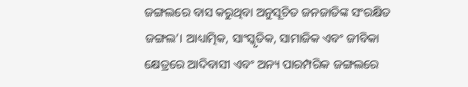ଜଙ୍ଗଲରେ ବାସ କରୁଥିବା ଅନୁସୂଚିତ ଜନଜାତିଙ୍କ ସଂରକ୍ଷିତ ଜଙ୍ଗଲ’। ଆଧ୍ୟାତ୍ମିକ, ସାଂସ୍କୃତିକ, ସାମାଜିକ ଏବଂ ଜୀବିକା କ୍ଷେତ୍ରରେ ଆଦିବାସୀ ଏବଂ ଅନ୍ୟ ପାରମ୍ପରିକ ଜଙ୍ଗଲରେ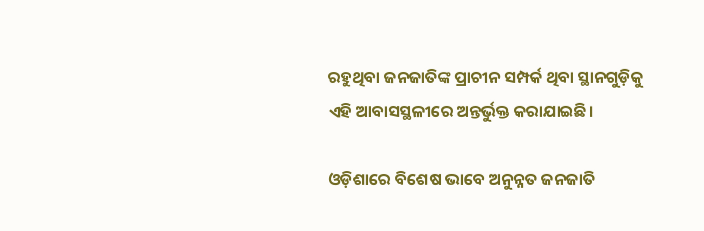ରହୁଥିବା ଜନଜାତିଙ୍କ ପ୍ରାଚୀନ ସମ୍ପର୍କ ଥିବା ସ୍ଥାନଗୁଡ଼ିକୁ ଏହି ଆବାସସ୍ଥଳୀରେ ଅନ୍ତର୍ଭୁକ୍ତ କରାଯାଇଛି।

ଓଡ଼ିଶାରେ ବିଶେଷ ଭାବେ ଅନୁନ୍ନତ ଜନଜାତି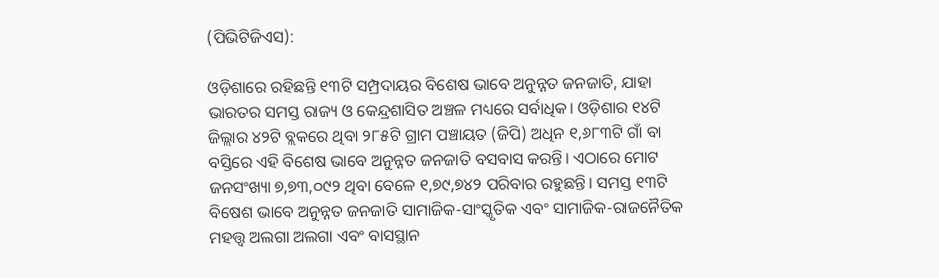(ପିଭିଟିଜିଏସ):

ଓଡ଼ିଶାରେ ରହିଛନ୍ତି ୧୩ଟି ସମ୍ପ୍ରଦାୟର ବିଶେଷ ଭାବେ ଅନୁନ୍ନତ ଜନଜାତି, ଯାହା ଭାରତର ସମସ୍ତ ରାଜ୍ୟ ଓ କେନ୍ଦ୍ରଶାସିତ ଅଞ୍ଚଳ ମଧ୍ୟରେ ସର୍ବାଧିକ। ଓଡ଼ିଶାର ୧୪ଟି ଜିଲ୍ଲାର ୪୨ଟି ବ୍ଲକରେ ଥିବା ୨୮୫ଟି ଗ୍ରାମ ପଞ୍ଚାୟତ (ଜିପି) ଅଧିନ ୧,୬୮୩ଟି ଗାଁ ବା ବସ୍ତିରେ ଏହି ବିଶେଷ ଭାବେ ଅନୁନ୍ନତ ଜନଜାତି ବସବାସ କରନ୍ତି। ଏଠାରେ ମୋଟ ଜନସଂଖ୍ୟା ୭,୭୩,୦୯୨ ଥିବା ବେଳେ ୧,୭୯,୭୪୨ ପରିବାର ରହୁଛନ୍ତି। ସମସ୍ତ ୧୩ଟି ବିଷେଶ ଭାବେ ଅନୁନ୍ନତ ଜନଜାତି ସାମାଜିକ-ସାଂସ୍କୃତିକ ଏବଂ ସାମାଜିକ-ରାଜନୈତିକ ମହତ୍ତ୍ୱ ଅଲଗା ଅଲଗା ଏବଂ ବାସସ୍ଥାନ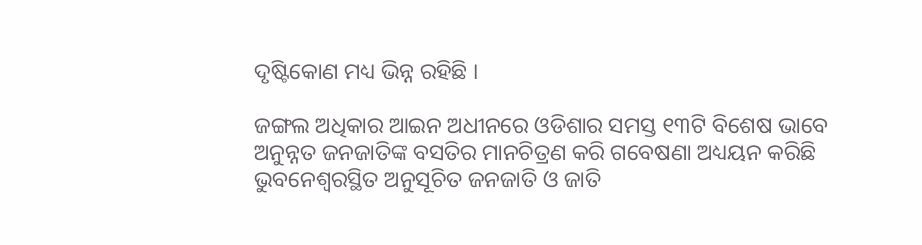ଦୃଷ୍ଟିକୋଣ ମଧ୍ୟ ଭିନ୍ନ ରହିଛି ।

ଜଙ୍ଗଲ ଅଧିକାର ଆଇନ ଅଧୀନରେ ଓଡିଶାର ସମସ୍ତ ୧୩ଟି ବିଶେଷ ଭାବେ ଅନୁନ୍ନତ ଜନଜାତିଙ୍କ ବସତିର ମାନଚିତ୍ରଣ କରି ଗବେଷଣା ଅଧ୍ୟୟନ କରିଛି ଭୁବନେଶ୍ୱରସ୍ଥିତ ଅନୁସୂଚିତ ଜନଜାତି ଓ ଜାତି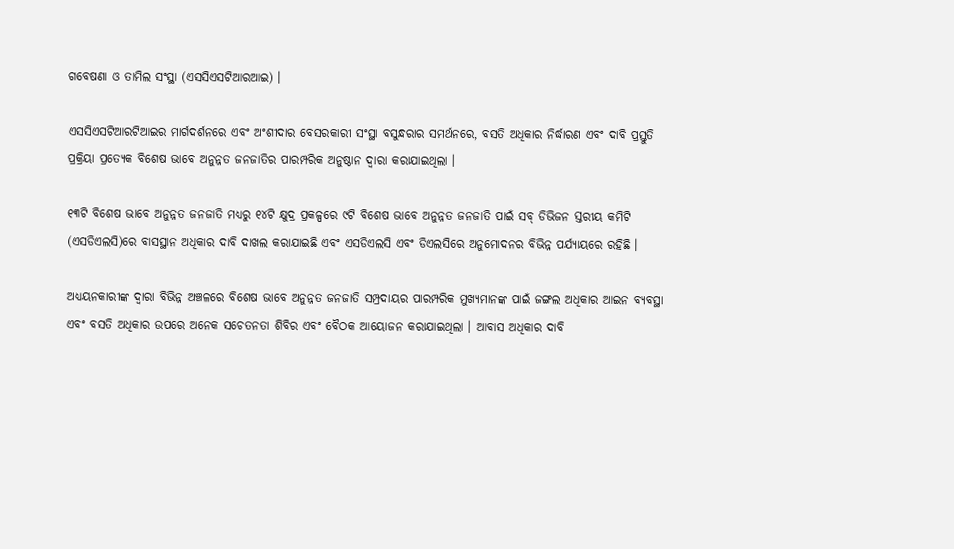ଗବେଷଣା ଓ ତାମିଲ ସଂସ୍ଥା (ଏସସିଏସଟିଆରଆଇ) ।

ଏସସିଏସଟିଆରଟିଆଇର ମାର୍ଗଦର୍ଶନରେ ଏବଂ ଅଂଶୀଦାର ବେସରକାରୀ ସଂସ୍ଥା ବସୁନ୍ଧରାର ସମର୍ଥନରେ, ବସତି ଅଧିକାର ନିର୍ଦ୍ଧାରଣ ଏବଂ ଦାବି ପ୍ରସ୍ତୁତି ପ୍ରକ୍ରିୟା ପ୍ରତ୍ୟେକ ବିଶେଷ ଭାବେ ଅନୁନ୍ନତ ଜନଜାତିର ପାରମ୍ପରିକ ଅନୁଷ୍ଠାନ ଦ୍ୱାରା କରାଯାଇଥିଲା ।

୧୩ଟି ବିଶେଷ ଭାବେ ଅନୁନ୍ନତ ଜନଜାତି ମଧ୍ୟରୁ ୧୪ଟି କ୍ଷୁଦ୍ର ପ୍ରକଳ୍ପରେ ୯ଟି ବିଶେଷ ଭାବେ ଅନୁନ୍ନତ ଜନଜାତି ପାଇଁ ସବ୍ ଡିଭିଜନ ସ୍ତରୀୟ କମିଟି (ଏସଡିଏଲସି)ରେ ବାସସ୍ଥାନ ଅଧିକାର ଦାବି ଦାଖଲ କରାଯାଇଛି ଏବଂ ଏସଡିଏଲସି ଏବଂ ଡିଏଲସିରେ ଅନୁମୋଦନର ବିଭିନ୍ନ ପର୍ଯ୍ୟାୟରେ ରହିଛି ।

ଅଧ୍ୟୟନକାରୀଙ୍କ ଦ୍ୱାରା ବିଭିନ୍ନ ଅଞ୍ଚଳରେ ବିଶେଷ ଭାବେ ଅନୁନ୍ନତ ଜନଜାତି ସମ୍ପ୍ରଦାୟର ପାରମ୍ପରିକ ମୁଖ୍ୟମାନଙ୍କ ପାଇଁ ଜଙ୍ଗଲ ଅଧିକାର ଆଇନ ବ୍ୟବସ୍ଥା ଏବଂ ବସତି ଅଧିକାର ଉପରେ ଅନେକ ସଚେତନତା ଶିବିର ଏବଂ ବୈଠକ ଆୟୋଜନ କରାଯାଇଥିଲା । ଆବାସ ଅଧିକାର ଦାବି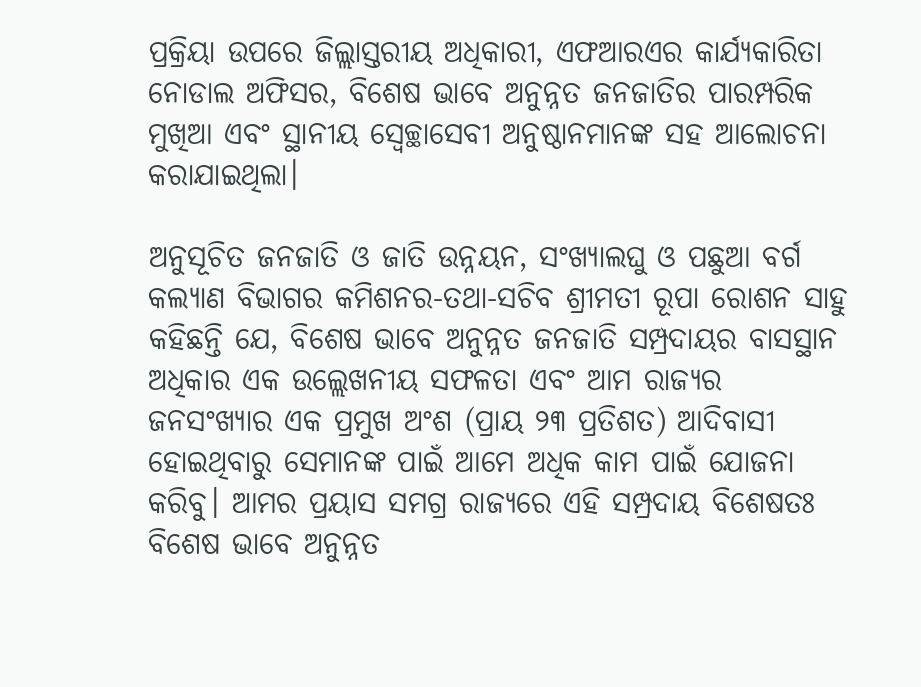ପ୍ରକ୍ରିୟା ଉପରେ ଜିଲ୍ଲାସ୍ତରୀୟ ଅଧିକାରୀ, ଏଫଆରଏର କାର୍ଯ୍ୟକାରିତା ନୋଡାଲ ଅଫିସର, ବିଶେଷ ଭାବେ ଅନୁନ୍ନତ ଜନଜାତିର ପାରମ୍ପରିକ ମୁଖିଆ ଏବଂ ସ୍ଥାନୀୟ ସ୍ୱେଚ୍ଛାସେବୀ ଅନୁଷ୍ଠାନମାନଙ୍କ ସହ ଆଲୋଚନା କରାଯାଇଥିଲା।

ଅନୁସୂଚିତ ଜନଜାତି ଓ ଜାତି ଉନ୍ନୟନ, ସଂଖ୍ୟାଲଘୁ ଓ ପଛୁଆ ବର୍ଗ କଲ୍ୟାଣ ବିଭାଗର କମିଶନର-ତଥା-ସଚିବ ଶ୍ରୀମତୀ ରୂପା ରୋଶନ ସାହୁ କହିଛନ୍ତି ଯେ, ବିଶେଷ ଭାବେ ଅନୁନ୍ନତ ଜନଜାତି ସମ୍ପ୍ରଦାୟର ବାସସ୍ଥାନ ଅଧିକାର ଏକ ଉଲ୍ଲେଖନୀୟ ସଫଳତା ଏବଂ ଆମ ରାଜ୍ୟର ଜନସଂଖ୍ୟାର ଏକ ପ୍ରମୁଖ ଅଂଶ (ପ୍ରାୟ ୨୩ ପ୍ରତିଶତ) ଆଦିବାସୀ ହୋଇଥିବାରୁ ସେମାନଙ୍କ ପାଇଁ ଆମେ ଅଧିକ କାମ ପାଇଁ ଯୋଜନା କରିବୁ। ଆମର ପ୍ରୟାସ ସମଗ୍ର ରାଜ୍ୟରେ ଏହି ସମ୍ପ୍ରଦାୟ ବିଶେଷତଃ ବିଶେଷ ଭାବେ ଅନୁନ୍ନତ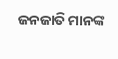ଜନଜାତି ମାନଙ୍କ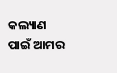କଲ୍ୟାଣ ପାଇଁ ଆମର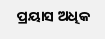ପ୍ରୟାସ ଅଧିକ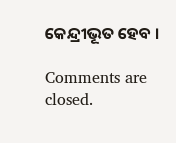କେନ୍ଦ୍ରୀଭୂତ ହେବ ।

Comments are closed.